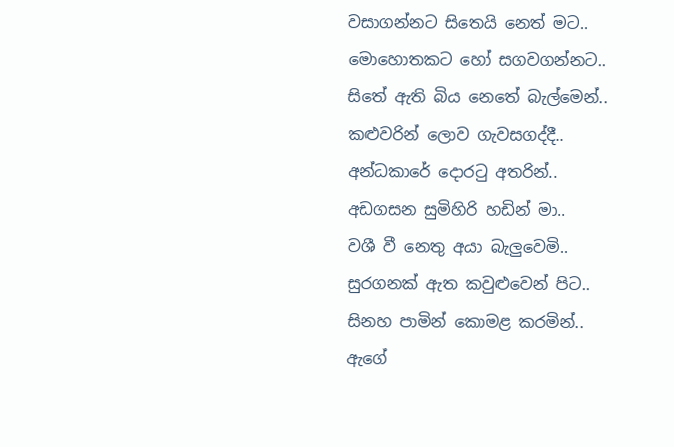වසාගන්නට සිතෙයි නෙත් මට..
මොහොතකට හෝ සගවගන්නට..
සිතේ ඇති බිය නෙතේ බැල්මෙන්..
කළුවරින් ලොව ගැවසගද්දී..
අන්ධකාරේ දොරටු අතරින්..
අඩගසන සුමිහිරි හඩින් මා..
වශී වී නෙතු අයා බැලුවෙමි..
සුරගනක් ඇත කවුළුවෙන් පිට..
සිනහ පාමින් කොමළ කරමින්..
ඇගේ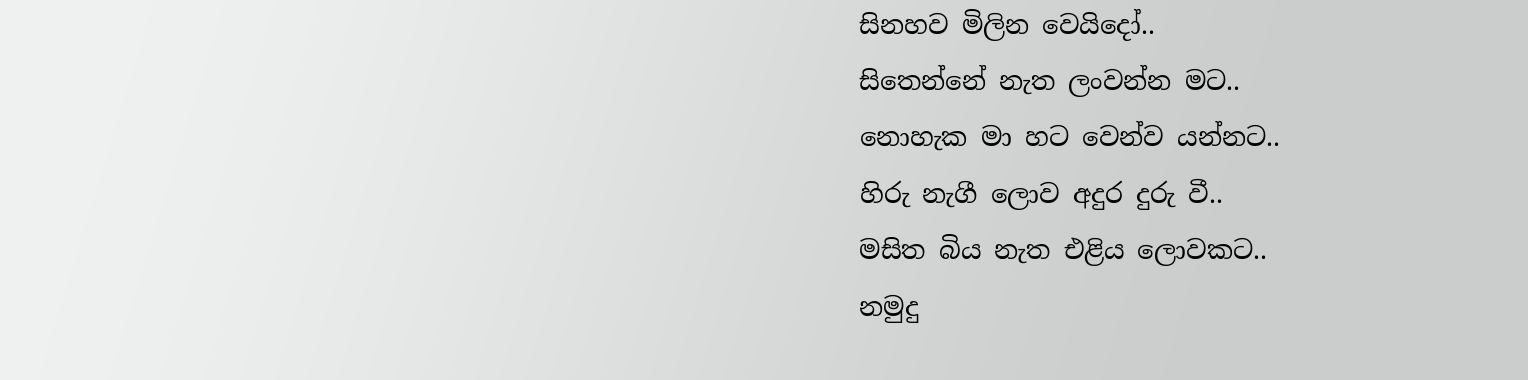සිනහව මිලින වෙයිදෝ..
සිතෙන්නේ නැත ලංවන්න මට..
නොහැක මා හට වෙන්ව යන්නට..
හිරු නැගී ලොව අදුර දුරු වී..
මසිත බිය නැත එළිය ලොවකට..
නමුදු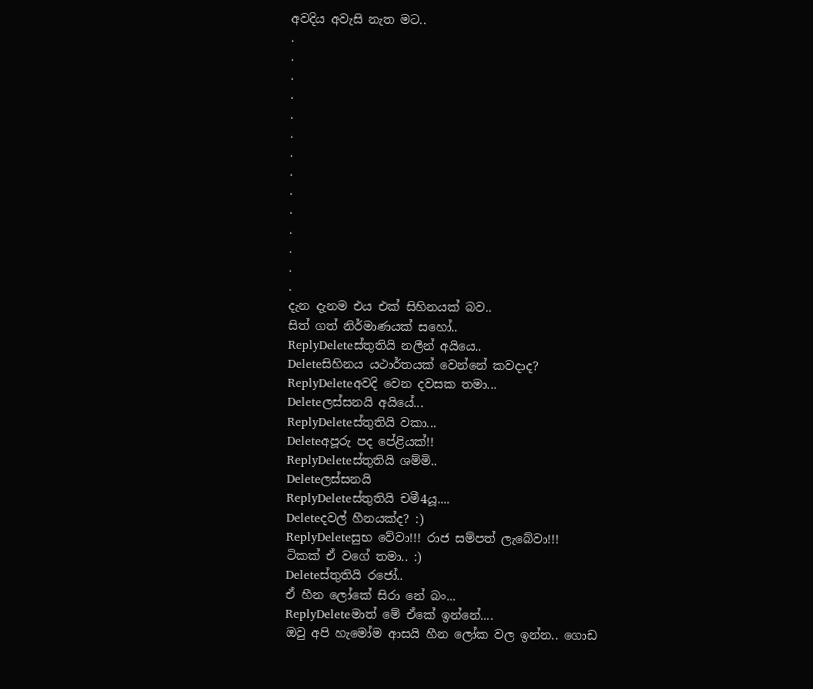අවදිය අවැසි නැත මට..
.
.
.
.
.
.
.
.
.
.
.
.
.
.
දැන දැනම එය එක් සිහිනයක් බව..
සිත් ගත් නිර්මාණයක් සහෝ..
ReplyDeleteස්තුතියි නලීන් අයියෙ..
Deleteසිහිනය යථාර්තයක් වෙන්නේ කවදාද?
ReplyDeleteඅවදි වෙන දවසක තමා...
Deleteලස්සනයි අයියේ...
ReplyDeleteස්තුතියි වකා...
Deleteඅපූරු පද පේළියක්!!
ReplyDeleteස්තුතියි ශම්මි..
Deleteලස්සනයි
ReplyDeleteස්තුතියි චමී4යූ....
Deleteදවල් හීනයක්ද? :)
ReplyDeleteසුභ වේවා!!! රාජ සම්පත් ලැබේවා!!!
ටිකක් ඒ වගේ තමා.. :)
Deleteස්තුතියි රජෝ..
ඒ හීන ලෝකේ සිරා නේ බං...
ReplyDeleteමාත් මේ ඒකේ ඉන්නේ....
ඔවු අපි හැමෝම ආසයි හීන ලෝක වල ඉන්න.. ගොඩ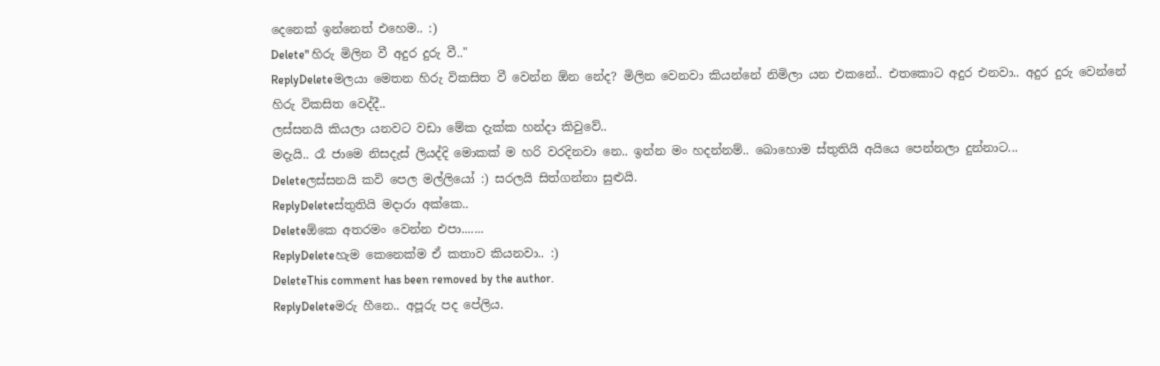දෙනෙක් ඉන්නෙත් එහෙම.. :)
Delete" හිරු මිලින වී අදුර දුරු වී.."
ReplyDeleteමලයා මෙතන හිරු විකසිත වී වෙන්න ඕන නේද? මිලින වෙනවා කියන්නේ නිමිලා යන එකනේ.. එතකොට අදුර එනවා.. අදුර දුරු වෙන්නේ හිරු විකසිත වෙද්දී..
ලස්සනයි කියලා යනවට වඩා මේක දැක්ක හන්දා කිවුවේ..
මදැයි.. රෑ ජාමෙ නිසදැස් ලියද්දි මොකක් ම හරි වරදිනවා නෙ.. ඉන්න මං හදන්නම්.. බොහොම ස්තුතියි අයියෙ පෙන්නලා දුන්නාට...
Deleteලස්සනයි කවි පෙල මල්ලියෝ :) සරලයි සිත්ගන්නා සුළුයි.
ReplyDeleteස්තුතියි මදාරා අක්කෙ..
Deleteඕකෙ අතරමං වෙන්න එපා.......
ReplyDeleteහැම කෙනෙක්ම ඒ කතාව කියනවා.. :)
DeleteThis comment has been removed by the author.
ReplyDeleteමරු හීනෙ.. අපූරු පද පේලිය.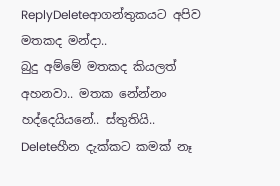ReplyDeleteආගන්තුකයට අපිව මතකද මන්දා..
බුදු අම්මේ මතකද කියලත් අහනවා.. මතක නේන්නං හද්දෙයියනේ.. ස්තුතියි..
Deleteහීන දැක්කට කමක් නෑ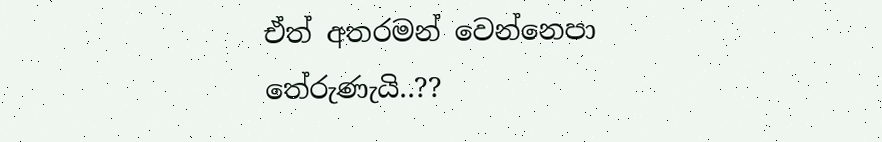ඒත් අතරමන් වෙන්නෙපා තේරුණැයි..??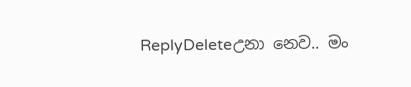ReplyDeleteඋනා නෙව.. මං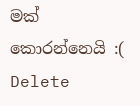මක් කොරන්නෙයි :(
Delete